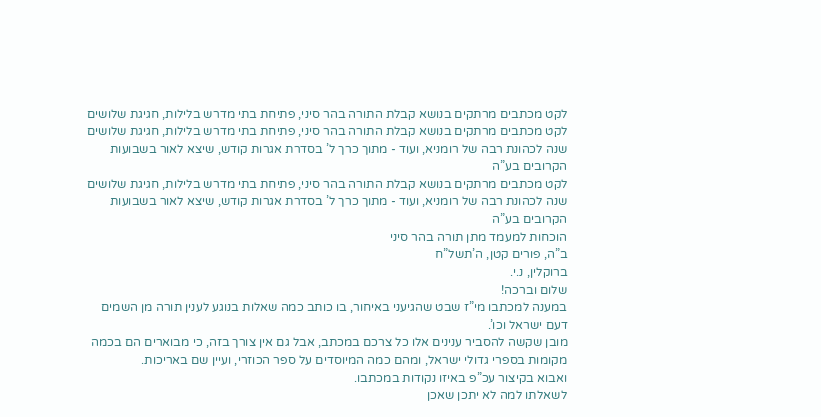לקט מכתבים מרתקים בנושא קבלת התורה בהר סיני, פתיחת בתי מדרש בלילות, חגיגת שלושים
לקט מכתבים מרתקים בנושא קבלת התורה בהר סיני, פתיחת בתי מדרש בלילות, חגיגת שלושים שנה לכהונת רבה של רומניא, ועוד - מתוך כרך ל’ בסדרת אגרות קודש, שיצא לאור בשבועות הקרובים בע”ה
לקט מכתבים מרתקים בנושא קבלת התורה בהר סיני, פתיחת בתי מדרש בלילות, חגיגת שלושים שנה לכהונת רבה של רומניא, ועוד - מתוך כרך ל’ בסדרת אגרות קודש, שיצא לאור בשבועות הקרובים בע”ה
הוכחות למעמד מתן תורה בהר סיני
ב”ה, פורים קטן, ה’תשל”ח
ברוקלין, נ.י.
שלום וברכה!
במענה למכתבו מי”ז שבט שהגיעני באיחור, בו כותב כמה שאלות בנוגע לענין תורה מן השמים דעם ישראל וכו’.
מובן שקשה להסביר ענינים אלו כל צרכם במכתב, אבל גם אין צורך בזה, כי מבוארים הם בכמה מקומות בספרי גדולי ישראל, ומהם כמה המיוסדים על ספר הכוזרי, ועיין שם באריכות.
ואבוא בקיצור עכ”פ באיזו נקודות במכתבו.
לשאלתו למה לא יתכן שאכן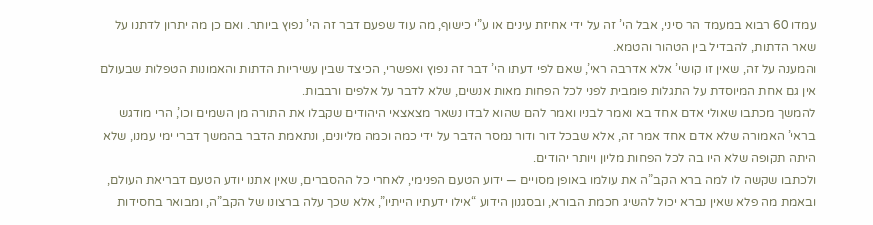עמדו 60 רבוא במעמד הר סיני, אבל הי’ זה על ידי אחיזת עינים או ע”י כישוף, מה עוד שפעם דבר זה הי’ נפוץ ביותר. ואם כן מה יתרון לדתנו על שאר הדתות, להבדיל בין הטהור והטמא.
והמענה על זה, שאין זו קושי’ אלא אדרבה ראי’, שאם לפי דעתו הי’ דבר זה נפוץ ואפשרי, הכיצד שבין עשיריות הדתות והאמונות הטפלות שבעולם אין גם אחת המיוסדת על התגלות פומבית לפני לכל הפחות מאות אנשים, שלא לדבר על אלפים ורבבות.
להמשך מכתבו שאולי אדם אחד בא ואמר לבניו ואמר להם שהוא לבדו נשאר מצאצאי היהודים שקבלו את התורה מן השמים וכו’, הרי מודגש בראי’ האמורה שלא אדם אחד אמר זה, אלא שבכל דור ודור נמסר הדבר על ידי כמה וכמה מליונים, ונתאמת הדבר בהמשך דברי ימי עמנו, שלא היתה תקופה שלא היו בה לכל הפחות מליון ויותר יהודים.
ולכתבו שקשה לו למה ברא הקב”ה את עולמו באופן מסויים — ידוע הטעם הפנימי, לאחרי כל ההסברים, שאין אתנו יודע הטעם דבריאת העולם, ובאמת מה פלא שאין נברא יכול להשיג חכמת הבורא, ובסגנון הידוע “אילו ידעתיו הייתיו”, אלא שכך עלה ברצונו של הקב”ה, ומבואר בחסידות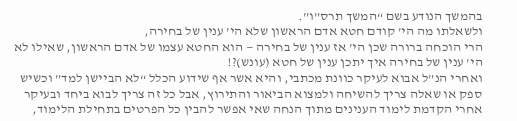בהמשך הנודע בשם “המשך תרס”ו”.
ולשאלתו מה הי’ קודם חטא אדם הראשון שלא הי’ ענין של בחירה,
הרי הוכחה ברורה שכן הי’ אז ענין של בחירה — הוא החטא עצמו של אדם הראשון, שאילו לא הי’ ענין של בחירה איך יתכן ענין של חטא (עונש)?!
ואחרי הנ”ל אבוא לעיקר כוונת מכתבי, והיא אשר אף שידוע הכלל “לא הביישן למד” וכשיש ספק או שאלה צריך להשיחה ולמצוא הביאור והתירוץ, אבל כל זה צריך לבוא ביחד ובעיקר אחרי הקדמת לימוד הענינים מתוך הנחה שאי אפשר להבין כל הפרטים בתחילת הלימוד,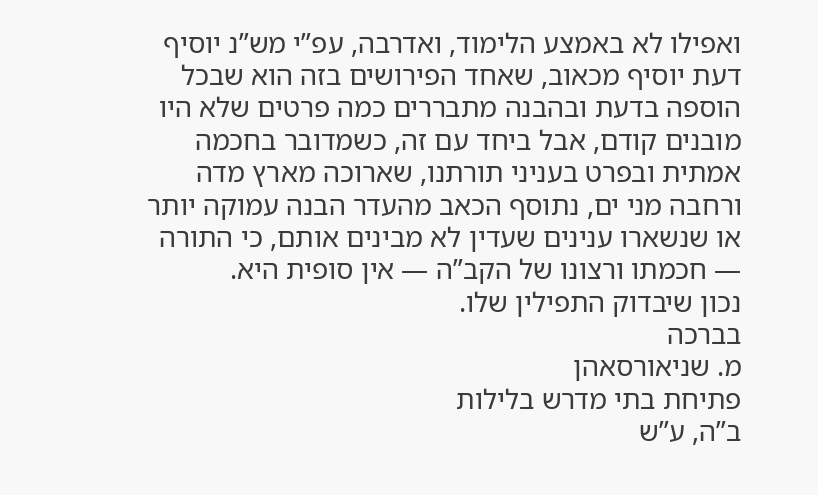ואפילו לא באמצע הלימוד, ואדרבה, עפ”י מש”נ יוסיף דעת יוסיף מכאוב, שאחד הפירושים בזה הוא שבכל הוספה בדעת ובהבנה מתבררים כמה פרטים שלא היו מובנים קודם, אבל ביחד עם זה, כשמדובר בחכמה אמתית ובפרט בעניני תורתנו, שארוכה מארץ מדה ורחבה מני ים, נתוסף הכאב מהעדר הבנה עמוקה יותר או שנשארו ענינים שעדין לא מבינים אותם, כי התורה — חכמתו ורצונו של הקב”ה — אין סופית היא.
נכון שיבדוק התפילין שלו.
בברכה
מ. שניאורסאהן
פתיחת בתי מדרש בלילות
ב”ה, ע”ש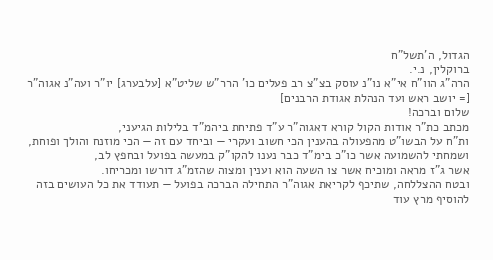הגדול, ה’תשל”ח
ברוקלין, נ.י.
הרה”ג הוו”ח אי”א נו”נ עוסק בצ”צ רב פעלים כו’ הרר”ש שליט”א [עלבערג] יו”ר ועה”נ אגוה”ר [= יושב ראש ועד הנהלת אגודת הרבנים]
שלום וברכה!
מכתב כת”ר אודות הקול קורא דאגוה”ר ע”ד פתיחת ביהמ”ד בלילות הגיעני,
ות”ח על הבשו”ט מהפעולה בהענין הכי חשוב ועקרי — וביחד עם זה — הכי מוזנח והולך ופוחת,
ושמחתי להשמועה אשר כו”כ בימ”ד כבר נענו להקו”ק במעשה בפועל ובחפץ לב,
אשר ג”ז מראה ומוכיח אשר צו השעה הוא וענין ומצוה שהזמ”ג דורשו ומכריחו.
ובטח ההצללחה, שתיכף לקריאת אגוה”ר התחילה הברכה בפועל — תעודד את כל העושים בזה להוסיף מרץ עוד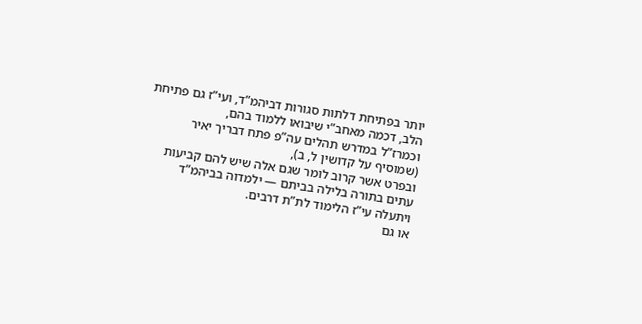יותר בפתיחת דלתות סגורות דביהמ”ד, ועי”ז גם פתיחת הלב, דכמה מאחב”י שיבואו ללמוד בהם,
וכמרז”ל במדרש תהלים עה”פ פתח דבריך יאיר (שמוסיף על קדושין ל, ב),
ובפרט אשר קרוב לומר שגם אלה שיש להם קביעות עתים בתורה בלילה בביתם — ילמדוה בביהמ”ד ויתעלה עי”ז הלימוד לת”ת דרבים.
או גם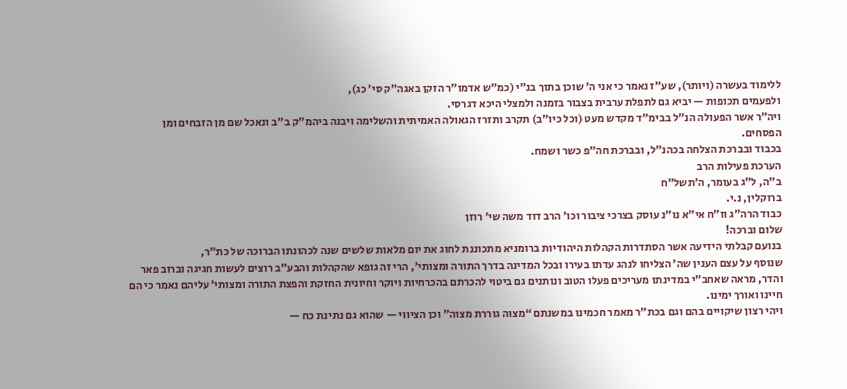ללימוד בעשרה (ויותר), שע”ז נאמר כי אני ה’ שוכן בתוך בנ”י (כמ”ש אדמו”ר הזקן באגה”ק סי’ כג),
ולפעמים תכופות — יביא גם לתפלת ערבית בצבור בזמנה ולמצלי היכא דגרסי.
ויה”ר אשר הפעולה הנ”ל בבימ”ד מקדש מעט (וכל כיו”ב) תקרב ותזרז הגאולה האמיתית והשלימה ויבנה ביהמ”ק ב”ב ונאכל שם מן הזבחים ומן הפסחים.
בכבוד ובברכת הצלחה בכהנ”ל, ובברכת חה”פ כשר ושמח.
הערכת פעילות הרב
ב”ה, ל”ג בעומר, ה’תשל”ח
ברוקלין, נ.י.
כבוד הרה”ג וו”ח אי”א נו”נ עוסק בצרכי ציבור וכו’ הרב דוד משה שי’ רוזן
שלום וברכה!
בנועם קבלתי הידיעה אשר הסתדרות הקהלות היהודיות ברומניא מתכוננת לחוג את יום מלאות שלשים שנה לכהונתו הברוכה של כת”ר,
שנוסף על עצם הענין שה’ הצליחו לנהג עדתו בעירו ובכל המדינה בדרך התורה ומצותי’, הרי זה גופא שהקהלות והבע”ב רוצים לעשות חגיגה וברוב פאר והדר, מראה שאחב”י במדינתו מעריכים פעלו הטוב ונותנים גם ביטוי להכרתם בהכרחיות ויוקר וחיונית החזקת והפצת התורה ומצותי’ עליהם נאמר כי הם חיינו ואורך ימינו.
ויהי רצון שיקויים בהם וגם בכת”ר מאמר חכמינו במשנתם “מצוה גוררת מצוה” וכן הציווי — שהוא גם נתינת כח —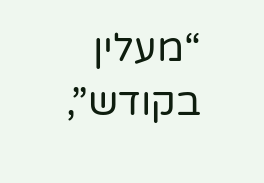“מעלין בקודש”,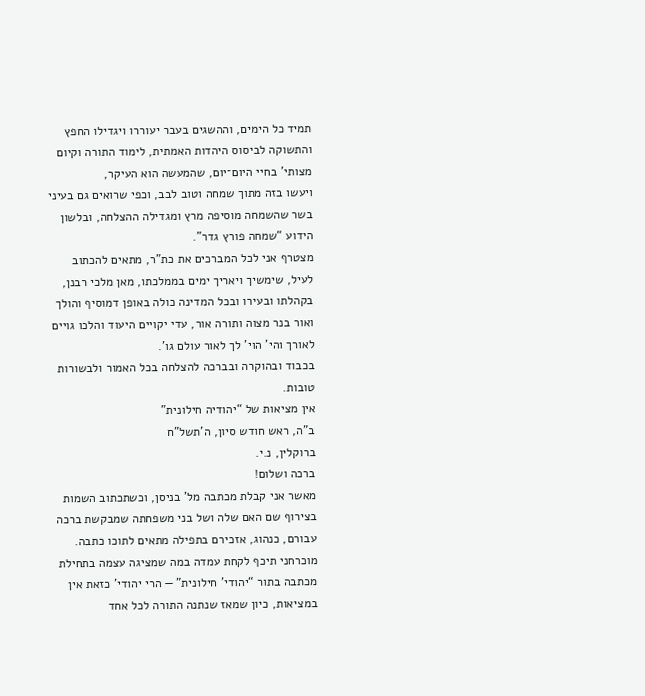תמיד כל הימים, וההשגים בעבר יעוררו ויגדילו החפץ והתשוקה לביסוס היהדות האמתית, לימוד התורה וקיום מצותי’ בחיי היום־יום, שהמעשה הוא העיקר,
ויעשו בזה מתוך שמחה וטוב לבב, וכפי שרואים גם בעיני בשר שהשמחה מוסיפה מרץ ומגדילה ההצלחה, ובלשון הידוע “שמחה פורץ גדר”.
מצטרף אני לכל המברכים את כת”ר, מתאים להכתוב לעיל, שימשיך ויאריך ימים בממלכתו, מאן מלכי רבנן, בקהלתו ובעירו ובכל המדינה כולה באופן דמוסיף והולך ואור בנר מצוה ותורה אור, עדי יקויים היעוד והלכו גויים לאורך והי’ הוי’ לך לאור עולם גו’.
בכבוד ובהוקרה ובברכה להצלחה בכל האמור ולבשורות טובות.
אין מציאות של “יהודיה חילונית”
ב”ה, ראש חודש סיון, ה’תשל”ח
ברוקלין, נ.י.
ברכה ושלום!
מאשר אני קבלת מכתבה מל’ בניסן, וכשתכתוב השמות בצירוף שם האם שלה ושל בני משפחתה שמבקשת ברכה עבורם, כנהוג, אזכירם בתפילה מתאים לתוכו כתבה.
מוכרחני תיכף לקחת עמדה במה שמציגה עצמה בתחילת מכתבה בתור “יהודי’ חילונית” — הרי יהודי’ כזאת אין במציאות, כיון שמאז שנתנה התורה לכל אחד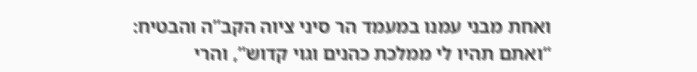ואחת מבני עמנו במעמד הר סיני ציוה הקב”ה והבטיח: “ואתם תהיו לי ממלכת כהנים וגוי קדוש”, והרי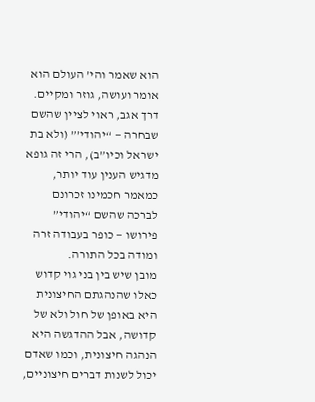הוא שאמר והי’ העולם הוא אומר ועושה, גוזר ומקיים.
דרך אגב, ראוי לציין שהשם שבחרה — “יהודי’” (ולא בת ישראל וכיו”ב), הרי זה גופא מדגיש הענין עוד יותר, כמאמר חכמינו זכרונם לברכה שהשם “יהודי” פירושו — כופר בעבודה זרה ומודה בכל התורה.
מובן שיש בין בני גוי קדוש כאלו שהנהגתם החיצונית היא באופן של חול ולא של קדושה, אבל ההדגשה היא הנהגה חיצונית, וכמו שאדם יכול לשנות דברים חיצוניים,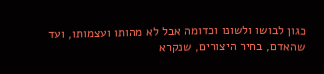כגון לבושו ולשונו וכדומה אבל לא מהותו ועצמותו, ועד שהאדם, בחיר היצורים, שנקרא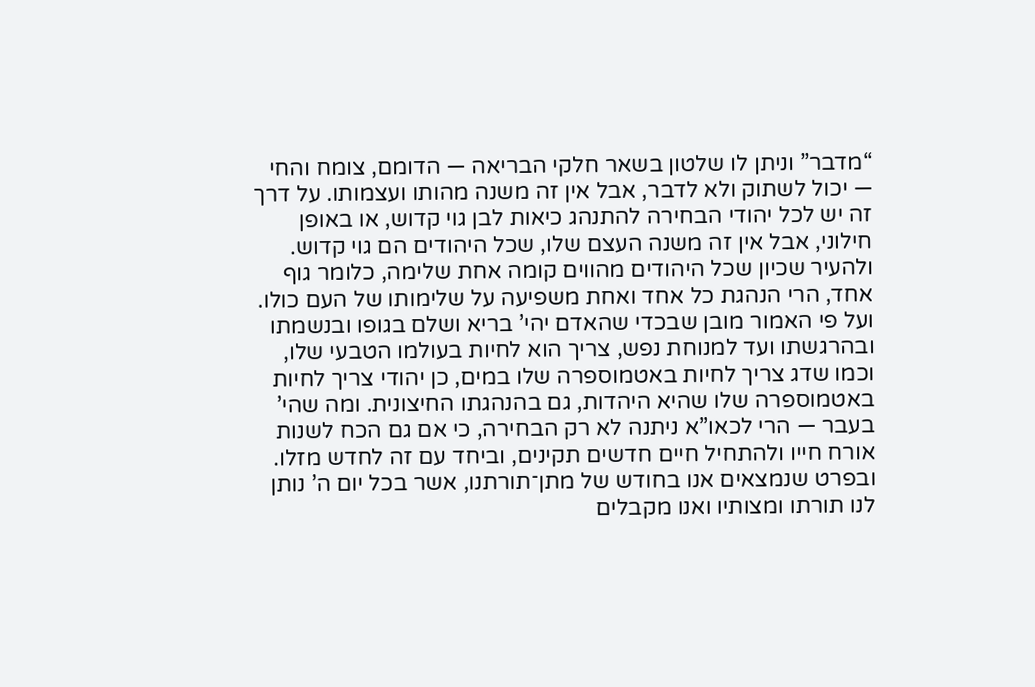“מדבר” וניתן לו שלטון בשאר חלקי הבריאה — הדומם, צומח והחי — יכול לשתוק ולא לדבר, אבל אין זה משנה מהותו ועצמותו. על דרך זה יש לכל יהודי הבחירה להתנהג כיאות לבן גוי קדוש, או באופן חילוני, אבל אין זה משנה העצם שלו, שכל היהודים הם גוי קדוש. ולהעיר שכיון שכל היהודים מהווים קומה אחת שלימה, כלומר גוף אחד, הרי הנהגת כל אחד ואחת משפיעה על שלימותו של העם כולו.
ועל פי האמור מובן שבכדי שהאדם יהי’ בריא ושלם בגופו ובנשמתו ובהרגשתו ועד למנוחת נפש, צריך הוא לחיות בעולמו הטבעי שלו, וכמו שדג צריך לחיות באטמוספרה שלו במים, כן יהודי צריך לחיות באטמוספרה שלו שהיא היהדות, גם בהנהגתו החיצונית. ומה שהי’ בעבר — הרי לכאו”א ניתנה לא רק הבחירה, כי אם גם הכח לשנות אורח חייו ולהתחיל חיים חדשים תקינים, וביחד עם זה לחדש מזלו.
ובפרט שנמצאים אנו בחודש של מתן־תורתנו, אשר בכל יום ה’ נותן לנו תורתו ומצותיו ואנו מקבלים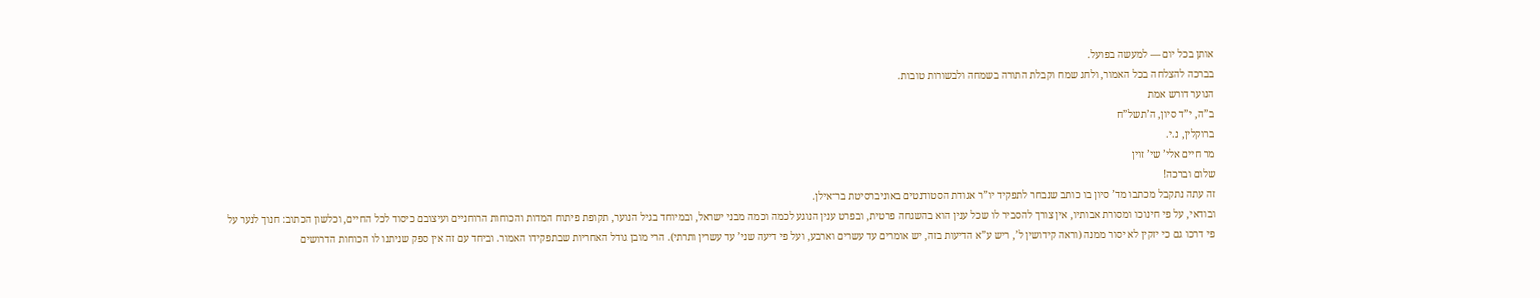אותן בכל יום — למעשה בפועל.
בברכה להצלחה בכל האמור, ולחג שמח וקבלת התורה בשמחה ולבשורות טובות.
הנוער דורש אמת
ב”ה, י”ד סיון, ה’תשל”ח
ברוקלין, נ.י.
מר חיים אלי’ שי’ זוין
שלום וברכה!
זה עתה נתקבל מכתבו מד’ סיון בו כותב שנבחר לתפקיד יו”ר אגודת הסטודנטים באוניברסיטת בר־אילן.
ובודאי, על פי חינוכו ומסורת אבותיו, אין צורך להסביר לו שכל ענין הוא בהשגחה פרטית, ובפרט ענין הנוגע לכמה וכמה מבני ישראל, ובמיוחד בגיל הנוער, תקופת פיתוח המדות והכוחות הרוחניים ועיצובם כיסוד לכל החיים, וכלשון הכתוב: חנוך לנער על פי דרכו גם כי יזקין לא יסור ממנה (וראה קידושין ל’, ריש ע”א הדיעות בזה, יש אומרים עד עשרים וארבע, ועל פי דיעה שני’ עד עשרין ותרתי). הרי מובן גודל האחריות שבתפקידו האמור. וביחד עם זה אין ספק שניתנו לו הכוחות הדרושים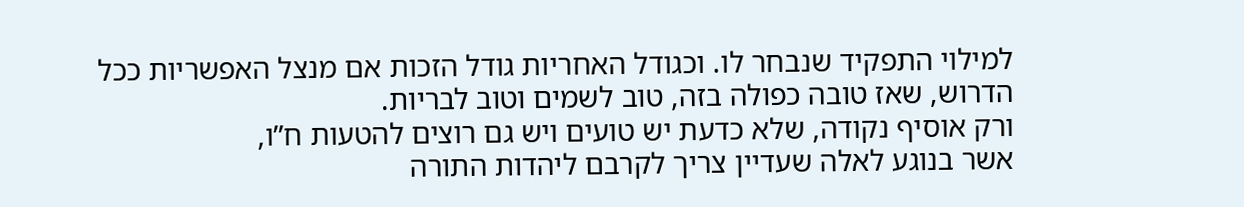למילוי התפקיד שנבחר לו. וכגודל האחריות גודל הזכות אם מנצל האפשריות ככל הדרוש, שאז טובה כפולה בזה, טוב לשמים וטוב לבריות.
ורק אוסיף נקודה, שלא כדעת יש טועים ויש גם רוצים להטעות ח”ו,
אשר בנוגע לאלה שעדיין צריך לקרבם ליהדות התורה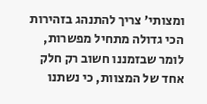ומצותי’ צריך להתנהג בזהירות הכי גדולה מתחיל מפשרות, לומר שבזמננו חשוב רק חלק אחד של המצוות, כי נשתנו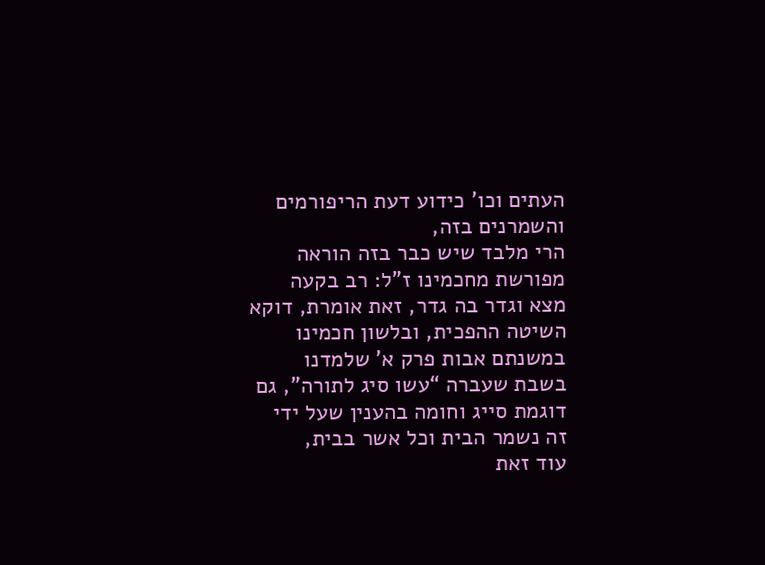העתים וכו’ כידוע דעת הריפורמים והשמרנים בזה,
הרי מלבד שיש כבר בזה הוראה מפורשת מחכמינו ז”ל: רב בקעה מצא וגדר בה גדר, זאת אומרת, דוקא השיטה ההפכית, ובלשון חכמינו במשנתם אבות פרק א’ שלמדנו בשבת שעברה “עשו סיג לתורה”, גם דוגמת סייג וחומה בהענין שעל ידי זה נשמר הבית וכל אשר בבית,
עוד זאת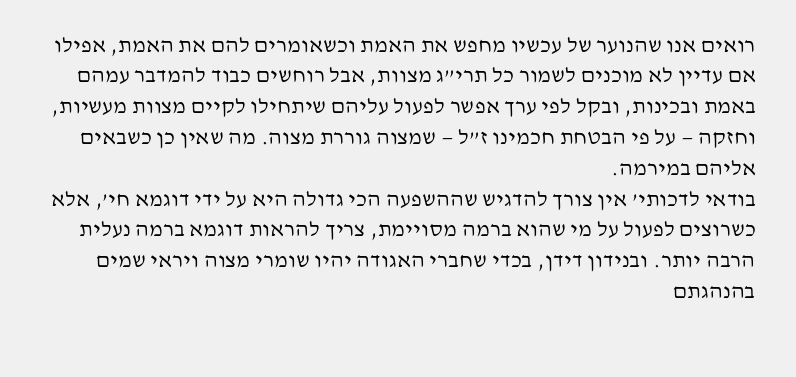רואים אנו שהנוער של עכשיו מחפש את האמת וכשאומרים להם את האמת, אפילו אם עדיין לא מוכנים לשמור כל תרי”ג מצוות, אבל רוחשים כבוד להמדבר עמהם באמת ובכינות, ובקל לפי ערך אפשר לפעול עליהם שיתחילו לקיים מצוות מעשיות, וחזקה — על פי הבטחת חכמינו ז”ל — שמצוה גוררת מצוה. מה שאין כן כשבאים אליהם במירמה.
בודאי לדכותי’ אין צורך להדגיש שההשפעה הכי גדולה היא על ידי דוגמא חי’, אלא כשרוצים לפעול על מי שהוא ברמה מסויימת, צריך להראות דוגמא ברמה נעלית הרבה יותר. ובנידון דידן, בכדי שחברי האגודה יהיו שומרי מצוה ויראי שמים בהנהגתם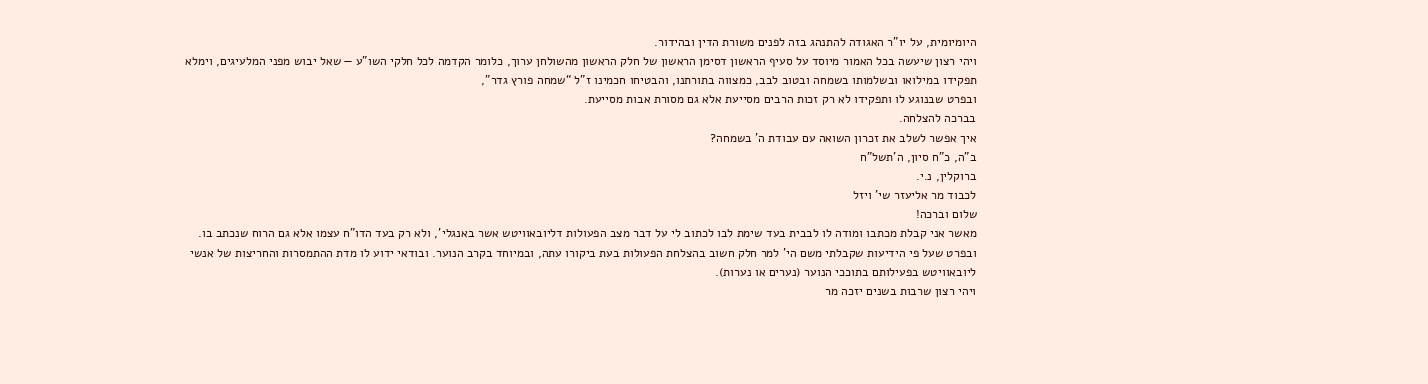היומיומית, על יו”ר האגודה להתנהג בזה לפנים משורת הדין ובהידור.
ויהי רצון שיעשה בכל האמור מיוסד על סעיף הראשון דסימן הראשון של חלק הראשון מהשולחן ערוך, כלומר הקדמה לכל חלקי השו”ע — שאל יבוש מפני המלעיגים, וימלא תפקידו במילואו ובשלמותו בשמחה ובטוב לבב, כמצווה בתורתנו, והבטיחו חכמינו ז”ל “שמחה פורץ גדר”,
ובפרט שבנוגע לו ותפקידו לא רק זכות הרבים מסייעת אלא גם מסורת אבות מסייעת.
בברכה להצלחה.
איך אפשר לשלב את זכרון השואה עם עבודת ה’ בשמחה?
ב”ה, כ”ח סיון, ה’תשל”ח
ברוקלין, נ.י.
לכבוד מר אליעזר שי’ ויזל
שלום וברכה!
מאשר אני קבלת מכתבו ומודה לו לבבית בעד שימת לבו לכתוב לי על דבר מצב הפעולות דליובאוויטש אשר באנגלי’, ולא רק בעד הדו”ח עצמו אלא גם הרוח שנכתב בו. ובפרט שעל פי הידיעות שקבלתי משם הי’ למר חלק חשוב בהצלחת הפעולות בעת ביקורו עתה, ובמיוחד בקרב הנוער. ובודאי ידוע לו מדת ההתמסרות והחריצות של אנשי ליובאוויטש בפעילותם בתוככי הנוער (נערים או נערות).
ויהי רצון שרבות בשנים יזכה מר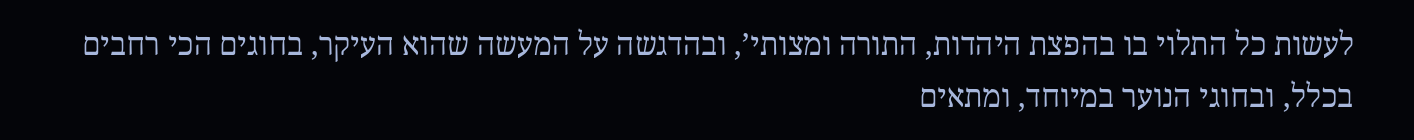לעשות כל התלוי בו בהפצת היהדות, התורה ומצותי’, ובהדגשה על המעשה שהוא העיקר, בחוגים הכי רחבים בכלל, ובחוגי הנוער במיוחד, ומתאים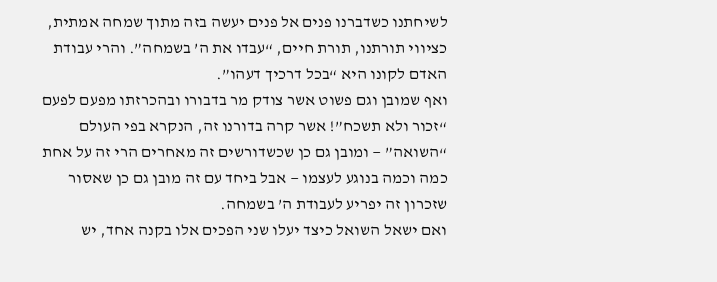לשיחתנו כשדברנו פנים אל פנים יעשה בזה מתוך שמחה אמתית, כציווי תורתנו, תורת חיים, “עבדו את ה’ בשמחה”. והרי עבודת האדם לקונו היא “בכל דרכיך דעהו”.
ואף שמובן וגם פשוט אשר צודק מר בדבורו ובהכרזתו מפעם לפעם “זכור ולא תשכח”! אשר קרה בדורנו זה, הנקרא בפי העולם “השואה” — ומובן גם כן שכשדורשים זה מאחרים הרי זה על אחת כמה וכמה בנוגע לעצמו — אבל ביחד עם זה מובן גם כן שאסור שזכרון זה יפריע לעבודת ה’ בשמחה.
ואם ישאל השואל כיצד יעלו שני הפכים אלו בקנה אחד, יש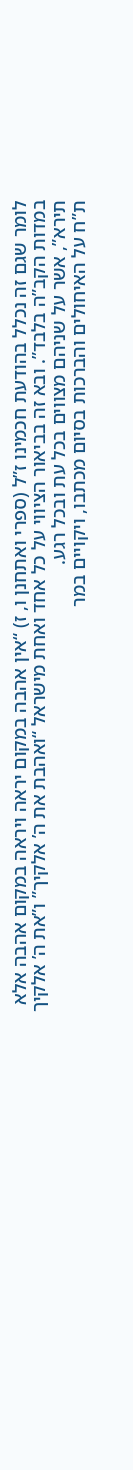לומר שגם זה נכלל בהודעת חכמינו ז”ל (ספרי ואתחנן ו, ז) “אין אהבה במקום יראה ויראה במקום אהבה אלא במדות הקב”ה בלבד”. ובא זה בביאור הציווי על כל אחד ואחת מישראל “ואהבת את ה’ אלקיך” ו”את ה’ אלקיך תירא”, אשר על שניהם מצווים בכל עת ובכל רגע.
ת”ח על האיחולים והברכות בסיום מכתבו, ויקויים במר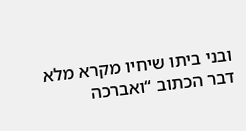ובני ביתו שיחיו מקרא מלא דבר הכתוב “ואברכה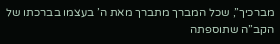מברכיך”, שכל המברך מתברך מאת ה’ בעצמו בברכתו של הקב”ה שתוספתה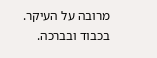מרובה על העיקר.
בכבוד ובברכה.